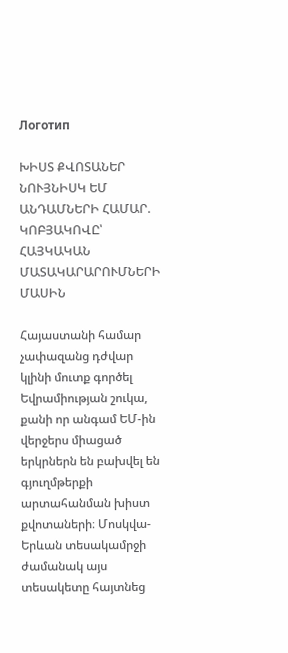Логотип

ԽԻՍՏ ՔՎՈՏԱՆԵՐ ՆՈՒՅՆԻՍԿ ԵՄ ԱՆԴԱՄՆԵՐԻ ՀԱՄԱՐ. ԿՈԲՅԱԿՈՎԸ՝ ՀԱՅԿԱԿԱՆ ՄԱՏԱԿԱՐԱՐՈՒՄՆԵՐԻ ՄԱՍԻՆ

Հայաստանի համար չափազանց դժվար կլինի մուտք գործել Եվրամիության շուկա, քանի որ անգամ ԵՄ-ին վերջերս միացած երկրներն են բախվել են գյուղմթերքի արտահանման խիստ քվոտաների։ Մոսկվա-Երևան տեսակամրջի ժամանակ այս տեսակետը հայտնեց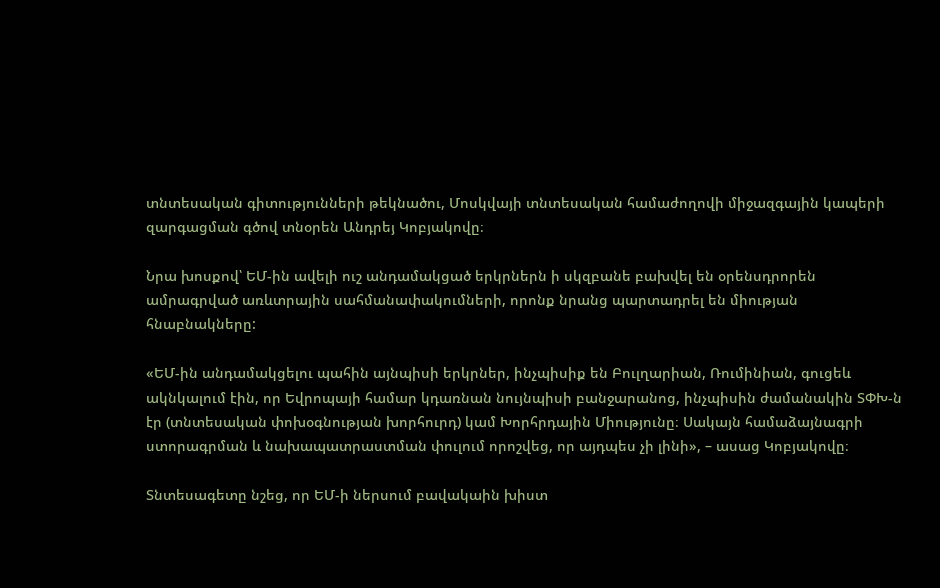տնտեսական գիտությունների թեկնածու, Մոսկվայի տնտեսական համաժողովի միջազգային կապերի զարգացման գծով տնօրեն Անդրեյ Կոբյակովը։

Նրա խոսքով՝ ԵՄ-ին ավելի ուշ անդամակցած երկրներն ի սկզբանե բախվել են օրենսդրորեն ամրագրված առևտրային սահմանափակումների, որոնք նրանց պարտադրել են միության հնաբնակները:

«ԵՄ-ին անդամակցելու պահին այնպիսի երկրներ, ինչպիսիք են Բուլղարիան, Ռումինիան, գուցեև ակնկալում էին, որ Եվրոպայի համար կդառնան նույնպիսի բանջարանոց, ինչպիսին ժամանակին ՏՓԽ-ն էր (տնտեսական փոխօգնության խորհուրդ) կամ Խորհրդային Միությունը։ Սակայն համաձայնագրի ստորագրման և նախապատրաստման փուլում որոշվեց, որ այդպես չի լինի», – ասաց Կոբյակովը։

Տնտեսագետը նշեց, որ ԵՄ-ի ներսում բավակաին խիստ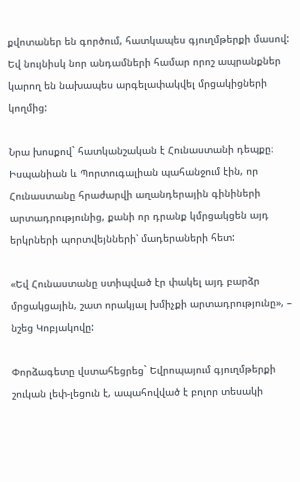քվոտաներ են գործում, հատկապես գյուղմթերքի մասով: Եվ նույնիսկ նոր անդամների համար որոշ ապրանքներ կարող են նախապես արգելափակվել մրցակիցների կողմից:

Նրա խոսքով` հատկանշական է Հունաստանի դեպքը։ Իսպանիան և Պորտուգալիան պահանջում էին, որ Հունաստանը հրաժարվի աղանդերային գինիների արտադրությունից, քանի որ դրանք կմրցակցեն այդ երկրների պորտվեյնների՝ մադերաների հետ:

«Եվ Հունաստանը ստիպված էր փակել այդ բարձր մրցակցային, շատ որակյալ խմիչքի արտադրությունը», – նշեց Կոբյակովը:

Փորձագետը վստահեցրեց` Եվրոպայում գյուղմթերքի շուկան լեփ-լեցուն է, ապահովված է բոլոր տեսակի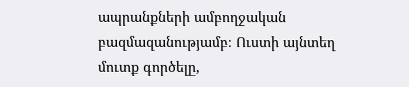ապրանքների ամբողջական բազմազանությամբ։ Ուստի այնտեղ մուտք գործելը,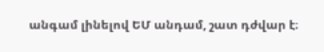անգամ լինելով ԵՄ անդամ, շատ դժվար է։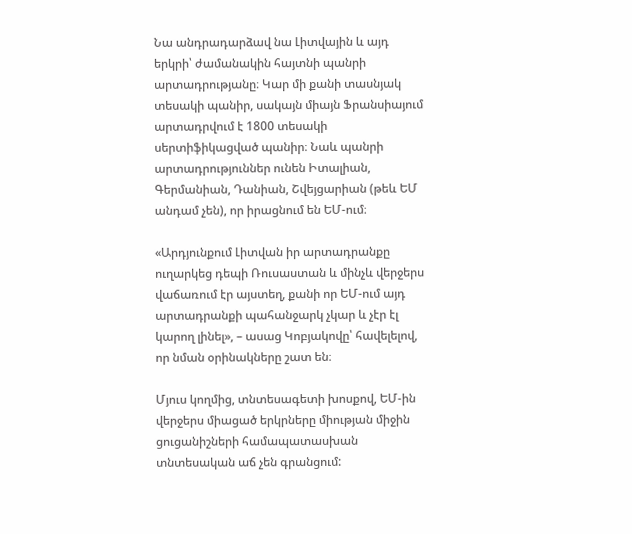Նա անդրադարձավ նա Լիտվային և այդ երկրի՝ ժամանակին հայտնի պանրի արտադրությանը։ Կար մի քանի տասնյակ տեսակի պանիր, սակայն միայն Ֆրանսիայում արտադրվում է 1800 տեսակի սերտիֆիկացված պանիր։ Նաև պանրի արտադրություններ ունեն Իտալիան, Գերմանիան, Դանիան, Շվեյցարիան (թեև ԵՄ անդամ չեն), որ իրացնում են ԵՄ-ում։

«Արդյունքում Լիտվան իր արտադրանքը ուղարկեց դեպի Ռուսաստան և մինչև վերջերս վաճառում էր այստեղ, քանի որ ԵՄ-ում այդ արտադրանքի պահանջարկ չկար և չէր էլ կարող լինել», – ասաց Կոբյակովը՝ հավելելով, որ նման օրինակները շատ են։

Մյուս կողմից, տնտեսագետի խոսքով, ԵՄ-ին վերջերս միացած երկրները միության միջին ցուցանիշների համապատասխան տնտեսական աճ չեն գրանցում: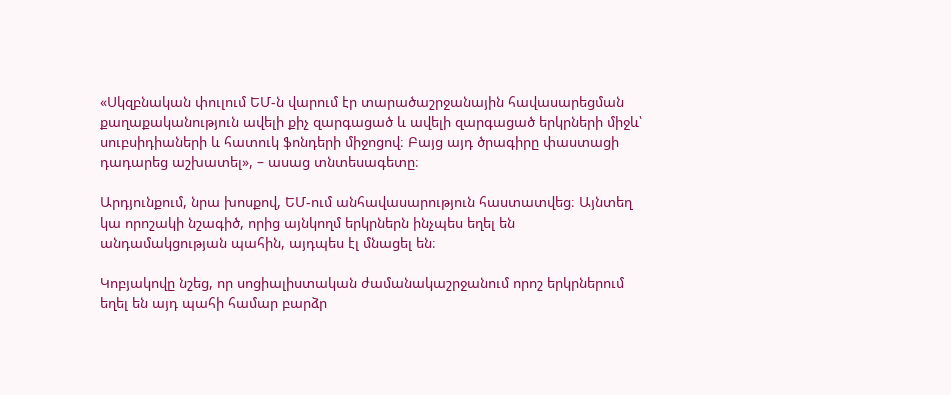«Սկզբնական փուլում ԵՄ-ն վարում էր տարածաշրջանային հավասարեցման քաղաքականություն ավելի քիչ զարգացած և ավելի զարգացած երկրների միջև՝ սուբսիդիաների և հատուկ ֆոնդերի միջոցով։ Բայց այդ ծրագիրը փաստացի դադարեց աշխատել», – ասաց տնտեսագետը։

Արդյունքում, նրա խոսքով, ԵՄ-ում անհավասարություն հաստատվեց։ Այնտեղ կա որոշակի նշագիծ, որից այնկողմ երկրներն ինչպես եղել են անդամակցության պահին, այդպես էլ մնացել են։

Կոբյակովը նշեց, որ սոցիալիստական ժամանակաշրջանում որոշ երկրներում եղել են այդ պահի համար բարձր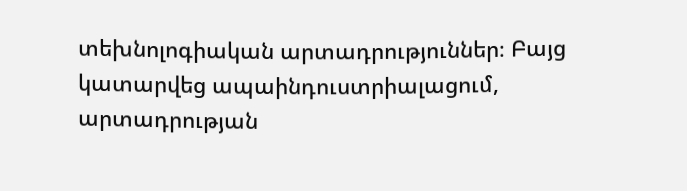տեխնոլոգիական արտադրություններ։ Բայց կատարվեց ապաինդուստրիալացում, արտադրության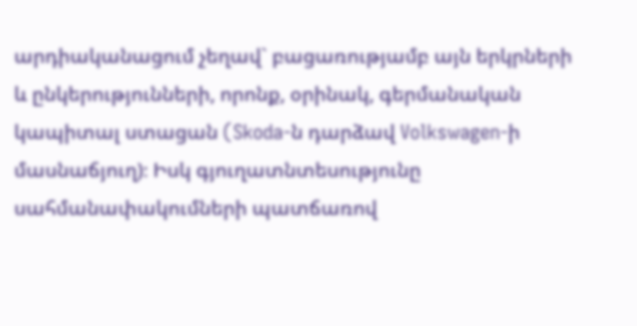արդիականացում չեղավ` բացառությամբ այն երկրների և ընկերությունների, որոնք, օրինակ, գերմանական կապիտալ ստացան (Skoda-ն դարձավ Volkswagen-ի մասնաճյուղ)։ Իսկ գյուղատնտեսությունը սահմանափակումների պատճառով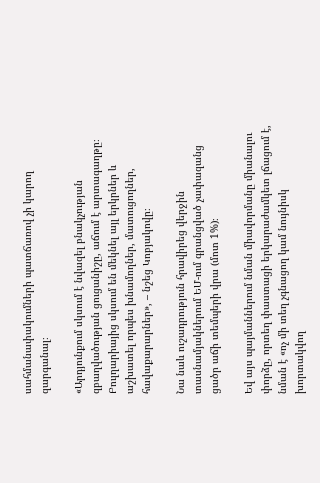սահմանափակումների պատճառով չի կարող զարգանալ։

«Արդյունքում սկսում է նվազել բնակչության զբաղվածության ցուցանիշը, աճում է արտագաղթը։ Բուլղարիայից սկսում են մեկնել այլ երկրներ և աշխատել որպես խնամողներ, մատուցողներ, հավաքարարներ», – նշեց Կոբյակովը։

Նա նաև ուշադրություն հրավիրեց վերջին տասնամյակներում ԵՄ-ում գրանցված չափազանց ցածր աճի տեմպերի վրա (մոտ 1%)։

Եվ այս պայմաններում նման միավորմանը միանալու փորձը, որտեղ փաստացի երկարաժամկետ լճացում է, նման է «ոչ մի տեղ չգնացող կամ նույնիսկ խորտակվող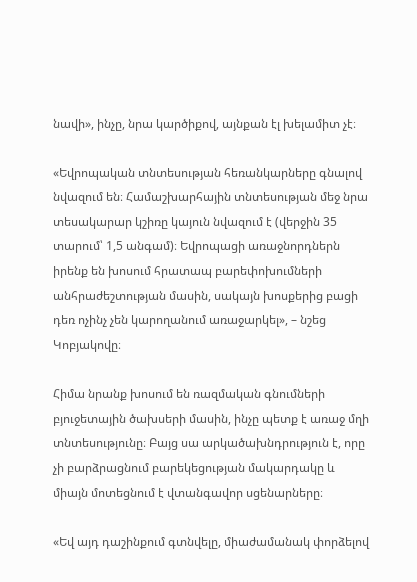նավի», ինչը, նրա կարծիքով, այնքան էլ խելամիտ չէ։

«Եվրոպական տնտեսության հեռանկարները գնալով նվազում են։ Համաշխարհային տնտեսության մեջ նրա տեսակարար կշիռը կայուն նվազում է (վերջին 35 տարում՝ 1,5 անգամ)։ Եվրոպացի առաջնորդներն իրենք են խոսում հրատապ բարեփոխումների անհրաժեշտության մասին, սակայն խոսքերից բացի դեռ ոչինչ չեն կարողանում առաջարկել», – նշեց Կոբյակովը։

Հիմա նրանք խոսում են ռազմական գնումների բյուջետային ծախսերի մասին, ինչը պետք է առաջ մղի տնտեսությունը։ Բայց սա արկածախնդրություն է, որը չի բարձրացնում բարեկեցության մակարդակը և միայն մոտեցնում է վտանգավոր սցենարները։

«Եվ այդ դաշինքում գտնվելը, միաժամանակ փորձելով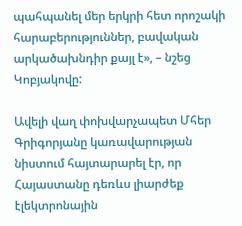պահպանել մեր երկրի հետ որոշակի հարաբերություններ, բավական արկածախնդիր քայլ է», – նշեց Կոբյակովը:

Ավելի վաղ փոխվարչապետ Մհեր Գրիգորյանը կառավարության նիստում հայտարարել էր, որ Հայաստանը դեռևս լիարժեք էլեկտրոնային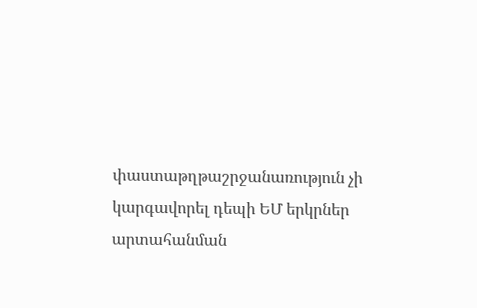փաստաթղթաշրջանառություն չի կարգավորել դեպի ԵՄ երկրներ արտահանման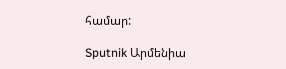համար:

Sputnik Արմենիա